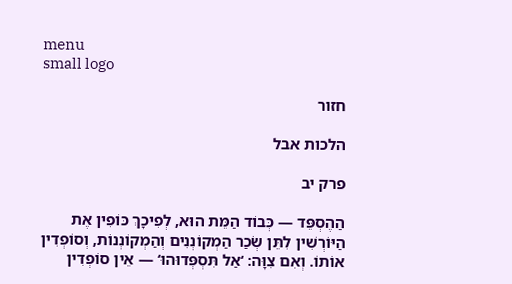menu
small logo

חזור

הלכות אבל

פרק יב

הַהֶסְפֵּד — כְּבוֹד הַמֵּת הוּא, לְפִיכָךְ כּוֹפִין אֶת הַיּוֹרְשִׁין לִתֵּן שְׂכַר הַמְקוֹנְנִים וְהַמְקוֹנְנוֹת, וְסוֹפְדִין אוֹתוֹ. וְאִם צִוָּה: ‘אַל תִּסְפְּדוּהוּ‘ — אֵין סוֹפְדִין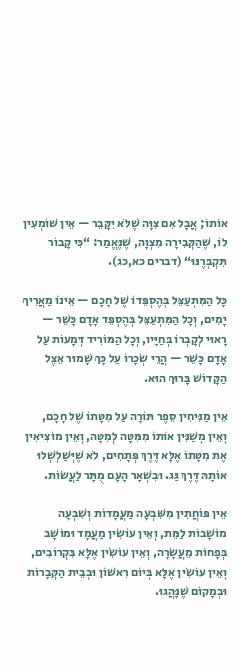אוֹתוֹ; אֲבָל אִם צִוָּה שֶׁלֹּא יִקָּבֵר — אֵין שׁוֹמְעִין לוֹ, שֶׁהַקְּבִירָה מִצְוָה, שֶׁנֶּאֱמַר: “כִּי קָבוֹר תִּקְבְּרֶנּוּ“ (דברים כא,כג).

כָּל הַמִּתְעַצֵּל בְּהֶסְפֵּדוֹ שֶׁל חָכָם — אֵינוֹ מַאֲרִיךְ יָמִים, וְכָל הַמִּתְעַצֵּל בְּהֶסְפֵּד אָדָם כָּשֵׁר — רָאוּי לְקָבְרוֹ בְּחַיָּיו, וְכָל הַמּוֹרִיד דְּמָעוֹת עַל אָדָם כָּשֵׁר — הֲרֵי שְׂכָרוֹ עַל כָּךְ שָׁמוּר אֵצֶל הַקָּדוֹשׁ בָּרוּךְ הוּא.

אֵין מַנִּיחִין סֵפֶר תּוֹרָה עַל מִטָּתוֹ שֶׁל חָכָם, וְאֵין מְשַׁנִּין אוֹתוֹ מִמִּטָּה לְמִטָּה, וְאֵין מוֹצִיאִין אֶת מִטָּתוֹ אֶלָּא דֶּרֶךְ פְּתָחִים, לֹא שֶׁיְּשַׁלְשְׁלוּ אוֹתָהּ דֶּרֶךְ גַּג. וּבִשְׁאָר הָעָם מֻתָּר לַעֲשׂוֹת.

אֵין פּוֹחֲתִין מִשִּׁבְעָה מַעֲמָדוֹת וְשִׁבְעָה מוֹשָׁבוֹת לַמֵּת, וְאֵין עוֹשִׂין מַעֲמָד וּמוֹשָׁב בְּפָחוֹת מֵעֲשָׂרָה, וְאֵין עוֹשִׂין אֶלָּא בִּקְרוֹבִים, וְאֵין עוֹשִׂין אֶלָּא בְּיוֹם רִאשׁוֹן וּבְבֵית הַקְּבָרוֹת וּבְמָקוֹם שֶׁנָּהֲגוּ.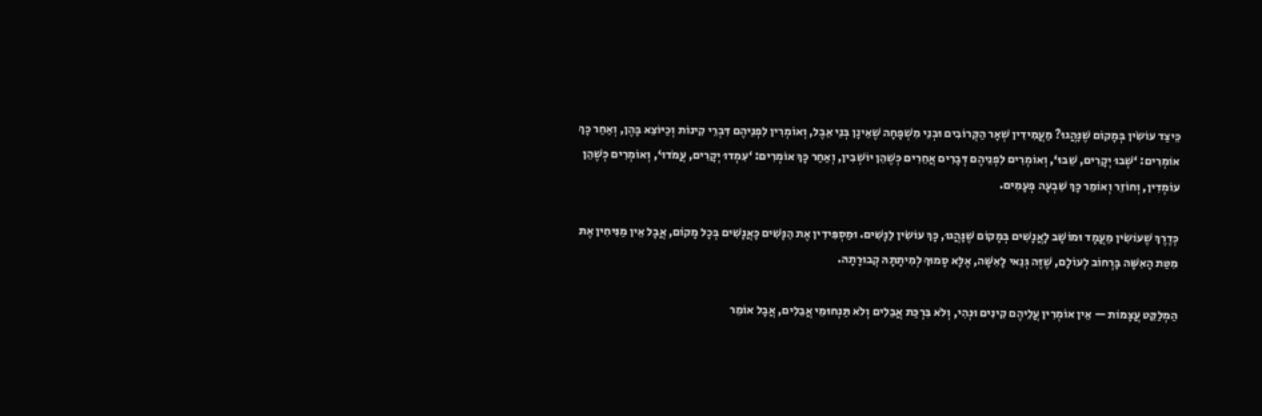כֵּיצַד עוֹשִׂין בְּמָקוֹם שֶׁנָּהֲגוּ? מַעֲמִידִין שְׁאָר הַקְּרוֹבִים וּבְנֵי מִשְׁפָּחָה שֶׁאֵינָן בְּנֵי אֵבֶל, וְאוֹמְרִין לִפְנֵיהֶם דִּבְרֵי קִינוֹת וְכַיּוֹצֵא בָּהֶן, וְאַחַר כָּךְ אוֹמְרִים: ‘שְׁבוּ יְקָרִים, שֵׁבוּ‘, וְאוֹמְרִים לִפְנֵיהֶם דְּבָרִים אֲחֵרִים כְּשֶׁהֵן יוֹשְׁבִין, וְאַחַר כָּךְ אוֹמְרִים: ‘עִמְדוּ יְקָרִים, עֲמֹדוּ‘, וְאוֹמְרִים כְּשֶׁהֵן עוֹמְדִין, וְחוֹזֵר וְאוֹמֵר כָּךְ שִׁבְעָה פְּעָמִים.

כְּדֶרֶךְ שֶׁעוֹשִׂין מַעֲמָד וּמוֹשָׁב לָאֲנָשִׁים בְּמָקוֹם שֶׁנָּהֲגוּ, כָּךְ עוֹשִׂין לַנָּשִׁים. וּמַסְפִּידִין אֶת הַנָּשִׁים כָּאֲנָשִׁים בְּכָל מָקוֹם, אֲבָל אֵין מַנִּיחִין אֶת מִטַּת הָאִשָּׁה בָּרְחוֹב לְעוֹלָם, שֶׁזֶּה גְּנַאי לָאִשָּׁה, אֶלָּא סָמוּךְ לְמִיתָתָהּ קְבוּרָתָהּ.

הַמְלַקֵּט עֲצָמוֹת — אֵין אוֹמְרִין עֲלֵיהֶם קִינִים וּנְהִי, וְלֹא בִּרְכַּת אֲבֵלִים וְלֹא תַּנְחוּמֵי אֲבֵלִים, אֲבָל אוֹמֵר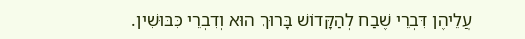עֲלֵיהֶן דִּבְרֵי שֶׁבַח לְהַקָּדוֹשׁ בָּרוּךְ הוּא וְדִבְרֵי כִּבּוּשִׁין.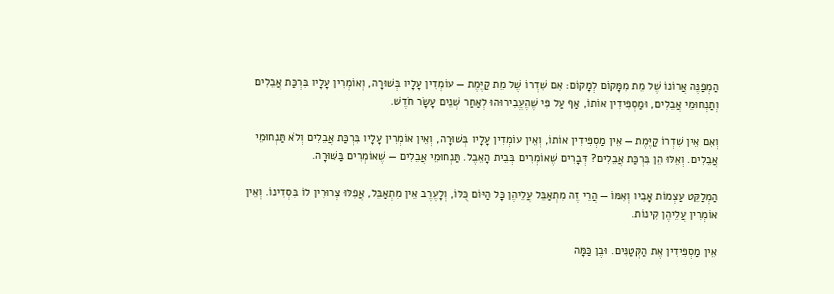הַמְפַנֶּה אֲרוֹנוֹ שֶׁל מֵת מִמָּקוֹם לְמָקוֹם: אִם שִׁדְרוֹ שֶׁל מֵת קַיֶּמֶת — עוֹמְדִין עָלָיו בְּשׁוּרָה, וְאוֹמְרִין עָלָיו בִּרְכַּת אֲבֵלִים וְתַנְחוּמֵי אֲבֵלִים, וּמַסְפִּידִין אוֹתוֹ, אַף עַל פִּי שֶׁהֶעֱבִירוּהוּ לְאַחַר שְׁנֵים עָשָׂר חֹדֶשׁ.

וְאִם אֵין שִׁדְרוֹ קַיֶּמֶת — אֵין מַסְפִּידִין אוֹתוֹ, וְאֵין עוֹמְדִין עָלָיו בְּשׁוּרָה, וְאֵין אוֹמְרִין עָלָיו בִּרְכַּת אֲבֵלִים וְלֹא תַּנְחוּמֵי אֲבֵלִים. וְאֵלּוּ הֵן בִּרְכַּת אֲבֵלִים? דְּבָרִים שֶׁאוֹמְרִים בְּבֵית הָאֵבֶל. תַּנְחוּמֵי אֲבֵלִים — שֶׁאוֹמְרִים בַּשּׁוּרָה.

הַמְלַקֵּט עַצְמוֹת אָבִיו וְאִמּוֹ — הֲרֵי זֶה מִתְאַבֵּל עֲלֵיהֶן כָּל הַיּוֹם כֻּלּוֹ, וְלָעֶרֶב אֵין מִתְאַבֵּל, אֲפִלּוּ צְרוּרִין לוֹ בִּסְדִינוֹ. וְאֵין אוֹמְרִין עֲלֵיהֶן קִינוֹת.

אֵין מַסְפִּידִין אֶת הַקְּטַנִּים. וּבֶן כַּמָּה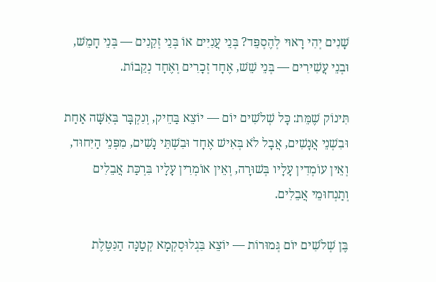שָׁנִים יְהִי רָאוּי לְהֶסְפֵּד? בְּנֵי עֲנִיִּים אוֹ בְּנֵי זְקֵנִים — בְּנֵי חָמֵשׁ, וּבְנֵי עֲשִׁירִים — בְּנֵי שֵׁשׁ, אֶחָד זְכָרִים וְאֶחָד נְקֵבוֹת.

תִּינוֹק שֶׁמֵּת: כָּל שְׁלֹשִׁים יוֹם — יוֹצֵא בַּחֵיק, וְנִקְבָּר בְּאִשָּׁה אַחַת וּבִשְׁנֵי אֲנָשִׁים, אֲבָל לֹא בְּאִישׁ אֶחָד וּבִשְׁתֵּי נָשִׁים, מִפְּנֵי הַיִּחוּד, וְאֵין עוֹמְדִין עָלָיו בְּשׁוּרָה, וְאֵין אוֹמְרִין עָלָיו בִּרְכַּת אֲבֵלִים וְתַנְחוּמֵי אֲבֵלִים.

בֶּן שְׁלֹשִׁים יוֹם גְּמוּרוֹת — יוֹצֵא בִּגְלוּסְקְמָא קְטַנָּה הַנִּטֶּלֶת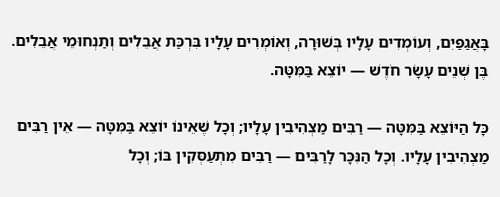בָּאֲגַפַּיִם, וְעוֹמְדִים עָלָיו בְּשׁוּרָה, וְאוֹמְרִים עָלָיו בִּרְכַּת אֲבֵלִים וְתַנְחוּמֵי אֲבֵלִים. בֶּן שְׁנֵים עָשָׂר חֹדֶשׁ — יוֹצֵא בַּמִּטָּה.

כָּל הַיּוֹצֵא בַּמִּטָּה — רַבִּים מַצְהִיבִין עָלָיו; וְכָל שֶׁאֵינוֹ יוֹצֵא בַּמִּטָּה — אֵין רַבִּים מַצְהִיבִין עָלָיו. וְכָל הַנִּכָּר לָרַבִּים — רַבִּים מִתְעַסְּקִין בּוֹ; וְכָל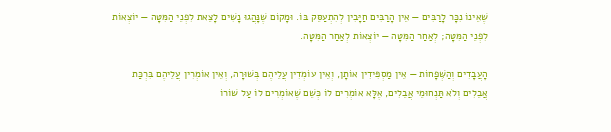שֶׁאֵינוֹ נִכָּר לָרַבִּים — אֵין הָרַבִּים חַיָּבִין לְהִתְעַסֵּק בּוֹ. וּמָקוֹם שֶׁנָּהֲגוּ נָשִׁים לָצֵאת לִפְנֵי הַמִּטָּה — יוֹצְאוֹת לִפְנֵי הַמִּטָּה; לְאַחַר הַמִּטָּה — יוֹצְאוֹת לְאַחַר הַמִּטָּה.

הָעֲבָדִים וְהַשְּׁפָחוֹת — אֵין מַסְפִּידִין אוֹתָן, וְאֵין עוֹמְדִין עֲלֵיהֶם בְּשׁוּרָה, וְאֵין אוֹמְרִין עֲלֵיהֶם בִּרְכַּת אֲבֵלִים וְלֹא תַּנְחוּמֵי אֲבֵלִים, אֶלָּא אוֹמְרִים לוֹ כְּשֵׁם שֶׁאוֹמְרִים לוֹ עַל שׁוֹרוֹ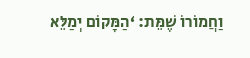וַחֲמוֹרוֹ שֶׁמֵּת: ‘הַמָּקוֹם יְמַלֵּא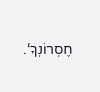חֶסְרוֹנְךָ‘.